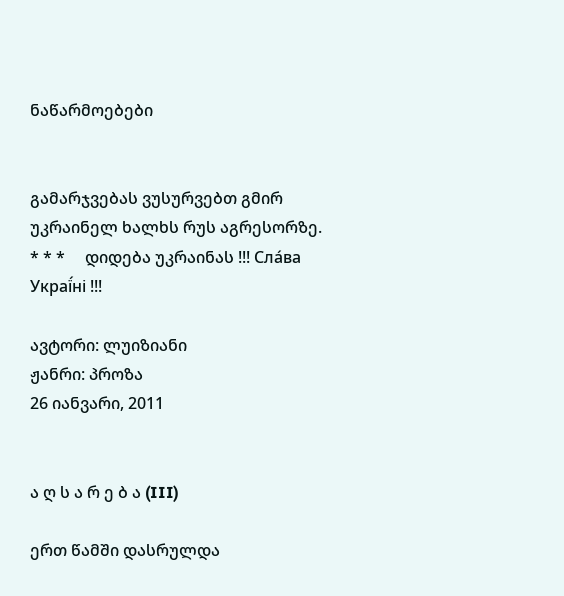ნაწარმოებები


გამარჯვებას ვუსურვებთ გმირ უკრაინელ ხალხს რუს აგრესორზე.     * * *     დიდება უკრაინას !!! Сла́ва Украї́ні !!!

ავტორი: ლუიზიანი
ჟანრი: პროზა
26 იანვარი, 2011


ა ღ ს ა რ ე ბ ა (III)

ერთ წამში დასრულდა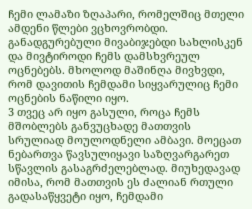ჩემი ლამაზი ზღაპარი, რომელშიც მთელი ამდენი წლები ვცხოვრობდი.  განადგურებული მივაბიჯებდი სახლისკენ და მივტიროდი ჩემს დამსხვრეულ ოცნებებს. მხოლოდ მაშინღა მივხვდი, რომ დავითის ჩემდამი სიყვარულიც ჩემი ოცნების ნაწილი იყო.
3 თვეც არ იყო გასული, როცა ჩემს მშობლებს განვუცხადე მათთვის სრულიად მოულოდნელი ამბავი. მოეცათ ნებართვა წავსულიყავი საზღვარგარეთ სწავლის გასაგრძელებლად. მიუხედავად იმისა, რომ მათთვის ეს ძალიან რთული გადასაწყვეტი იყო, ჩემდამი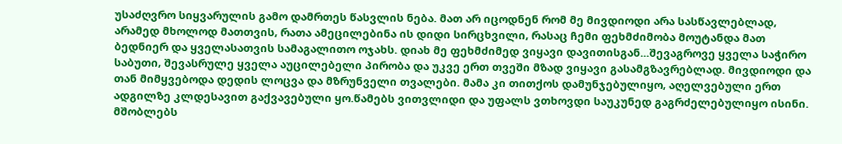უსაძღვრო სიყვარულის გამო დამრთეს წასვლის ნება. მათ არ იცოდნენ რომ მე მივდიოდი არა სასწავლებლად, არამედ მხოლოდ მათთვის, რათა ამეცილებინა ის დიდი სირცხვილი, რასაც ჩემი ფეხმძიმობა მოუტანდა მათ ბედნიერ და ყველასათვის სამაგალითო ოჯახს. დიახ მე ფეხმძიმედ ვიყავი დავითისგან...შევაგროვე ყველა საჭირო საბუთი, შევასრულე ყველა აუცილებელი პირობა და უკვე ერთ თვეში მზად ვიყავი გასამგზავრებლად. მივდიოდი და თან მიმყვებოდა დედის ლოცვა და მზრუნველი თვალები. მამა კი თითქოს დამუნჯებულიყო, აღელვებული ერთ ადგილზე კლდესავით გაქვავებული ყო.წამებს ვითვლიდი და უფალს ვთხოვდი საუკუნედ გაგრძელებულიყო ისინი. მშობლებს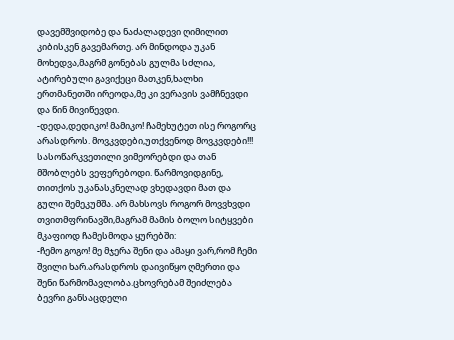დავემშვიდობე და ნაძალადევი ღიმილით კიბისკენ გავემართე. არ მინდოდა უკან მოხედვა,მაგრმ გონებას გულმა სძლია, ატირებული გავიქეცი მათკენ,ხალხი ერთმანეთში ირეოდა,მე კი ვერავის ვამჩნევდი და წინ მივიწევდი.
-დედა,დედიკო! მამიკო! ჩამეხუტეთ ისე როგორც არასდროს. მოვკვდები,უთქვენოდ მოვკვდები!!! სასოწარკვეთილი ვიმეორებდი და თან მშობლებს ვეფერებოდი. წარმოვიდგინე, თითქოს უკანასკნელად ვხედავდი მათ და გული შემეკუმშა. არ მახსოვს როგორ მოვვხვდი თვითმფრინავში,მაგრამ მამის ბოლო სიტყვები მკაფიოდ ჩამესმოდა ყურებში:
-ჩემო გოგო! მე მჯერა შენი და ამაყი ვარ,რომ ჩემი შვილი ხარ.არასდროს დაივიწყო ღმერთი და შენი წარმომავლობა.ცხოვრებამ შეიძლება ბევრი განსაცდელი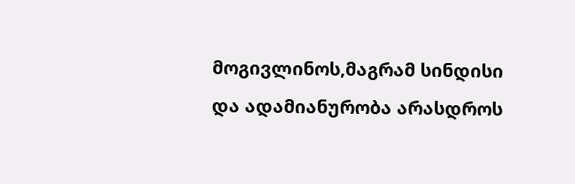მოგივლინოს,მაგრამ სინდისი და ადამიანურობა არასდროს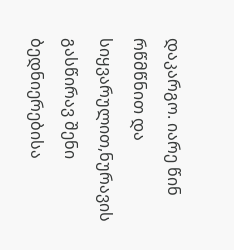დაკარგო. იარე წინ რწმწნით და სიყვარულით,ნურავის გასწირავ შენი ბედნიერებისა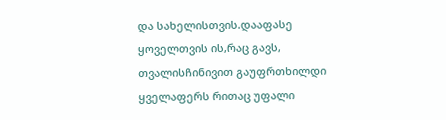და სახელისთვის.დააფასე ყოველთვის ის,რაც გავს, თვალისჩინივით გაუფრთხილდი ყველაფერს რითაც უფალი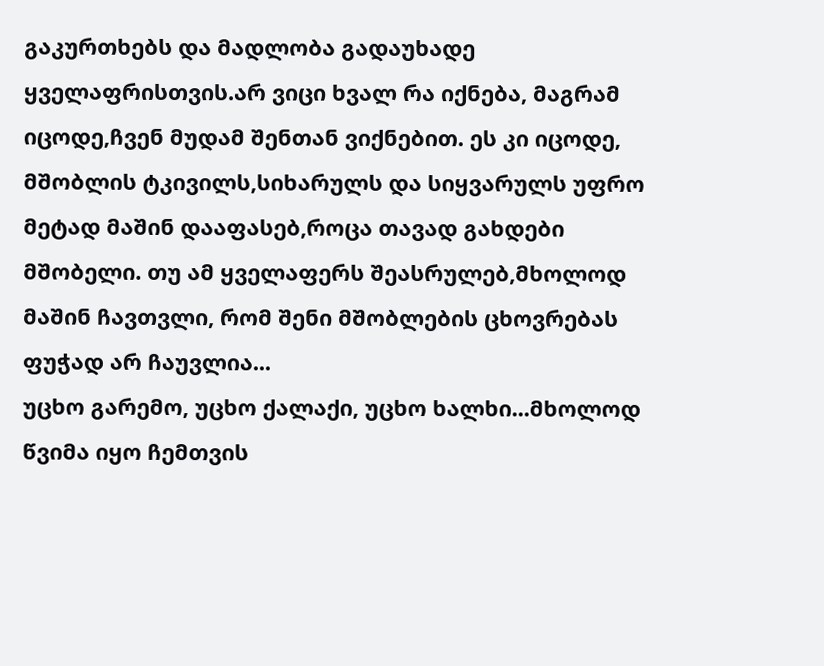გაკურთხებს და მადლობა გადაუხადე ყველაფრისთვის.არ ვიცი ხვალ რა იქნება, მაგრამ იცოდე,ჩვენ მუდამ შენთან ვიქნებით. ეს კი იცოდე, მშობლის ტკივილს,სიხარულს და სიყვარულს უფრო მეტად მაშინ დააფასებ,როცა თავად გახდები მშობელი. თუ ამ ყველაფერს შეასრულებ,მხოლოდ მაშინ ჩავთვლი, რომ შენი მშობლების ცხოვრებას ფუჭად არ ჩაუვლია...
უცხო გარემო, უცხო ქალაქი, უცხო ხალხი...მხოლოდ წვიმა იყო ჩემთვის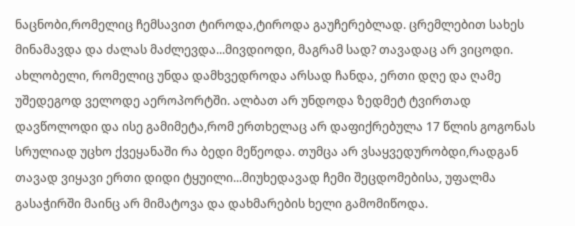ნაცნობი,რომელიც ჩემსავით ტიროდა,ტიროდა გაუჩერებლად. ცრემლებით სახეს მინამავდა და ძალას მაძლევდა...მივდიოდი, მაგრამ სად? თავადაც არ ვიცოდი. ახლობელი, რომელიც უნდა დამხვედროდა არსად ჩანდა, ერთი დღე და ღამე უშედეგოდ ველოდე აეროპორტში. ალბათ არ უნდოდა ზედმეტ ტვირთად დავწოლოდი და ისე გამიმეტა,რომ ერთხელაც არ დაფიქრებულა 17 წლის გოგონას სრულიად უცხო ქვეყანაში რა ბედი მეწეოდა. თუმცა არ ვსაყვედურობდი,რადგან თავად ვიყავი ერთი დიდი ტყუილი...მიუხედავად ჩემი შეცდომებისა, უფალმა გასაჭირში მაინც არ მიმატოვა და დახმარების ხელი გამომიწოდა.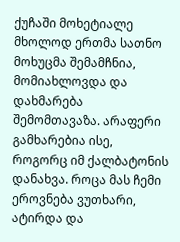ქუჩაში მოხეტიალე მხოლოდ ერთმა სათნო მოხუცმა შემამჩნია, მომიახლოვდა და დახმარება შემომთავაზა. არაფერი გამხარებია ისე, როგორც იმ ქალბატონის დანახვა. როცა მას ჩემი ეროვნება ვუთხარი, ატირდა და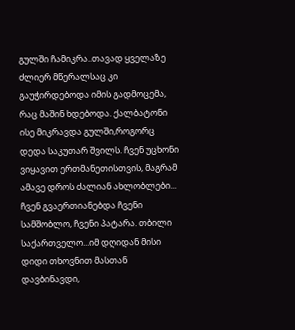გულში ჩამიკრა..თავად ყველაზე ძლიერ მწერალსაც კი გაუჭირდებოდა იმის გადმოცემა, რაც მაშინ ხდებოდა. ქალბატონი ისე მიკრავდა გულში,როგორც დედა საკუთარ შვილს. ჩვენ უცხონი ვიყავით ერთმანეთისთვის, მაგრამ ამავე დროს ძალიან ახლობლები... ჩვენ გვაერთიანებდა ჩვენი სამშობლო, ჩვენი პატარა. თბილი საქართველო...იმ დღიდან მისი დიდი თხოვნით მასთან დავბინავდი,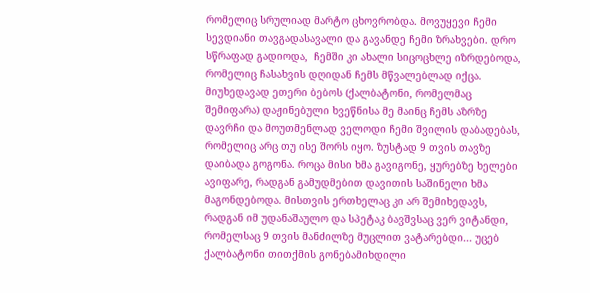რომელიც სრულიად მარტო ცხოვრობდა. მოვუყევი ჩემი  სევდიანი თავგადასავალი და გავანდე ჩემი ზრახვები. დრო სწრაფად გადიოდა,  ჩემში კი ახალი სიცოცხლე იზრდებოდა, რომელიც ჩასახვის დღიდან ჩემს მწვალებლად იქცა. მიუხედავად ეთერი ბებოს (ქალბატონი, რომელმაც შემიფარა) დაჟინებული ხვეწნისა მე მაინც ჩემს აზრზე დავრჩი და მოუთმენლად ველოდი ჩემი შვილის დაბადებას, რომელიც არც თუ ისე შორს იყო. ზუსტად 9 თვის თავზე დაიბადა გოგონა. როცა მისი ხმა გავიგონე, ყურებზე ხელები ავიფარე, რადგან გამუდმებით დავითის საშინელი ხმა მაგონდებოდა. მისთვის ერთხელაც კი არ შემიხედავს, რადგან იმ უდანაშაულო და სპეტაკ ბავშვსაც ვერ ვიტანდი, რომელსაც 9 თვის მანძილზე მუცლით ვატარებდი... უცებ ქალბატონი თითქმის გონებამიხდილი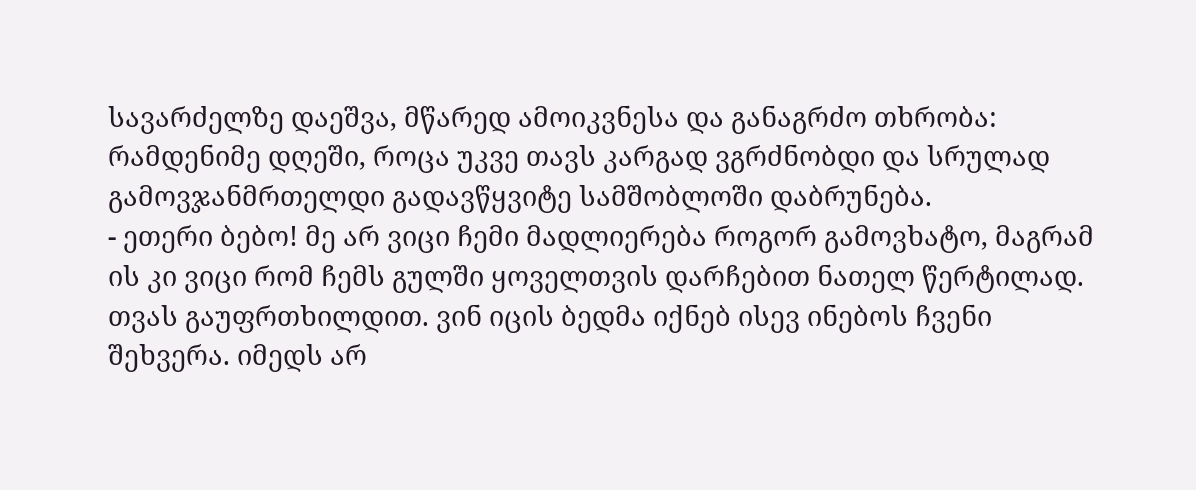სავარძელზე დაეშვა, მწარედ ამოიკვნესა და განაგრძო თხრობა:
რამდენიმე დღეში, როცა უკვე თავს კარგად ვგრძნობდი და სრულად გამოვჯანმრთელდი გადავწყვიტე სამშობლოში დაბრუნება.
- ეთერი ბებო! მე არ ვიცი ჩემი მადლიერება როგორ გამოვხატო, მაგრამ ის კი ვიცი რომ ჩემს გულში ყოველთვის დარჩებით ნათელ წერტილად. თვას გაუფრთხილდით. ვინ იცის ბედმა იქნებ ისევ ინებოს ჩვენი შეხვერა. იმედს არ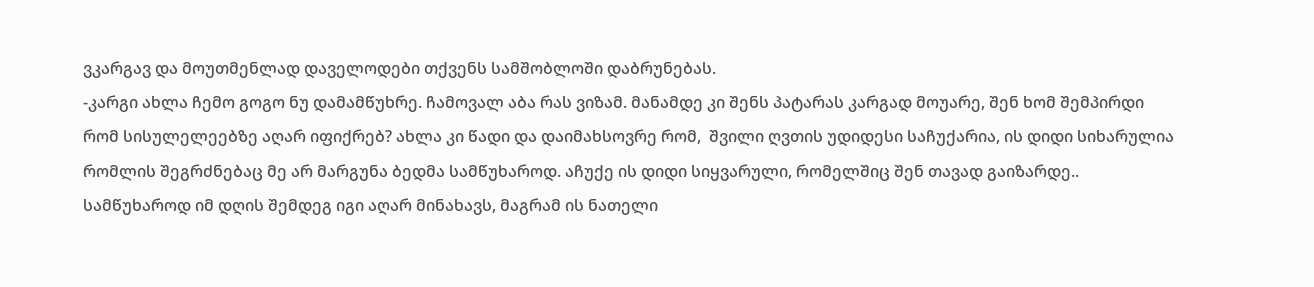ვკარგავ და მოუთმენლად დაველოდები თქვენს სამშობლოში დაბრუნებას.
-კარგი ახლა ჩემო გოგო ნუ დამამწუხრე. ჩამოვალ აბა რას ვიზამ. მანამდე კი შენს პატარას კარგად მოუარე, შენ ხომ შემპირდი რომ სისულელეებზე აღარ იფიქრებ? ახლა კი წადი და დაიმახსოვრე რომ,  შვილი ღვთის უდიდესი საჩუქარია, ის დიდი სიხარულია რომლის შეგრძნებაც მე არ მარგუნა ბედმა სამწუხაროდ. აჩუქე ის დიდი სიყვარული, რომელშიც შენ თავად გაიზარდე..
სამწუხაროდ იმ დღის შემდეგ იგი აღარ მინახავს, მაგრამ ის ნათელი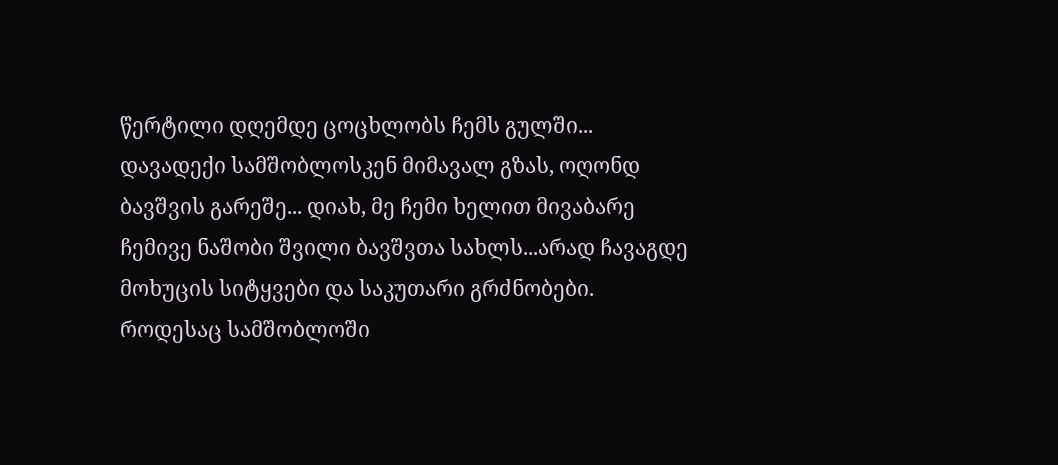წერტილი დღემდე ცოცხლობს ჩემს გულში...
დავადექი სამშობლოსკენ მიმავალ გზას, ოღონდ ბავშვის გარეშე... დიახ, მე ჩემი ხელით მივაბარე ჩემივე ნაშობი შვილი ბავშვთა სახლს...არად ჩავაგდე მოხუცის სიტყვები და საკუთარი გრძნობები.
როდესაც სამშობლოში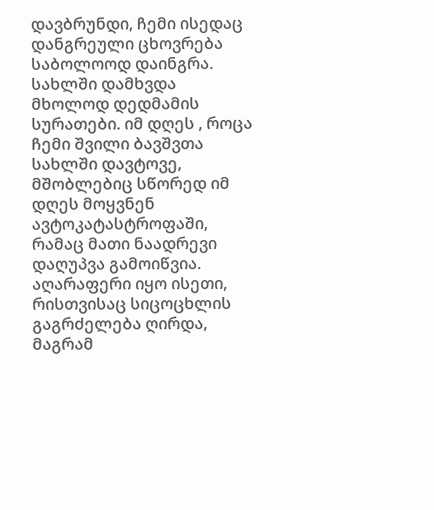დავბრუნდი, ჩემი ისედაც დანგრეული ცხოვრება საბოლოოდ დაინგრა. სახლში დამხვდა მხოლოდ დედმამის სურათები. იმ დღეს , როცა ჩემი შვილი ბავშვთა სახლში დავტოვე, მშობლებიც სწორედ იმ დღეს მოყვნენ ავტოკატასტროფაში, რამაც მათი ნაადრევი დაღუპვა გამოიწვია. აღარაფერი იყო ისეთი, რისთვისაც სიცოცხლის გაგრძელება ღირდა, მაგრამ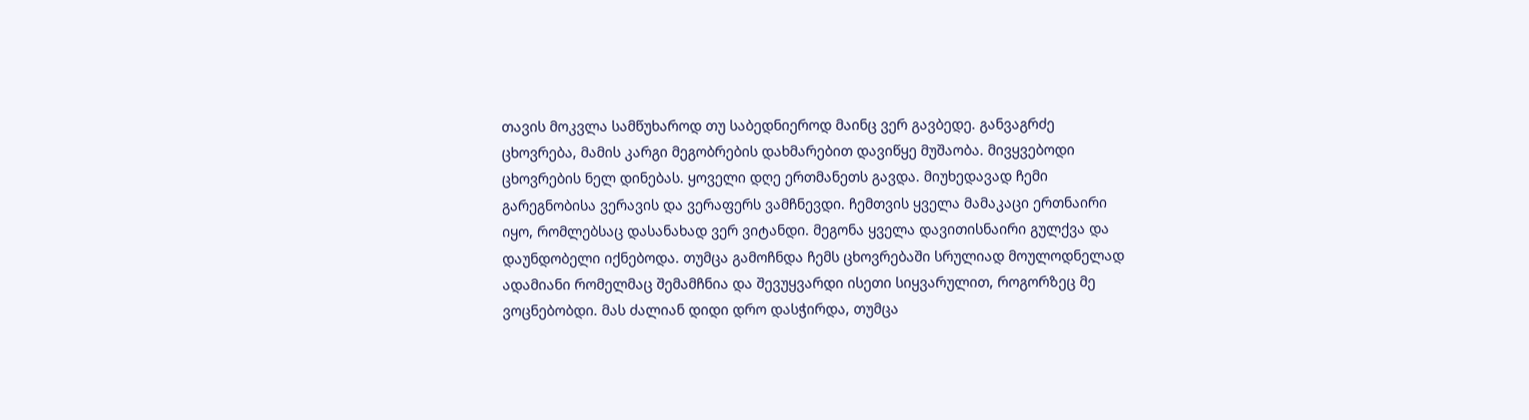თავის მოკვლა სამწუხაროდ თუ საბედნიეროდ მაინც ვერ გავბედე. განვაგრძე ცხოვრება, მამის კარგი მეგობრების დახმარებით დავიწყე მუშაობა. მივყვებოდი ცხოვრების ნელ დინებას. ყოველი დღე ერთმანეთს გავდა. მიუხედავად ჩემი გარეგნობისა ვერავის და ვერაფერს ვამჩნევდი. ჩემთვის ყველა მამაკაცი ერთნაირი იყო, რომლებსაც დასანახად ვერ ვიტანდი. მეგონა ყველა დავითისნაირი გულქვა და დაუნდობელი იქნებოდა. თუმცა გამოჩნდა ჩემს ცხოვრებაში სრულიად მოულოდნელად ადამიანი რომელმაც შემამჩნია და შევუყვარდი ისეთი სიყვარულით, როგორზეც მე ვოცნებობდი. მას ძალიან დიდი დრო დასჭირდა, თუმცა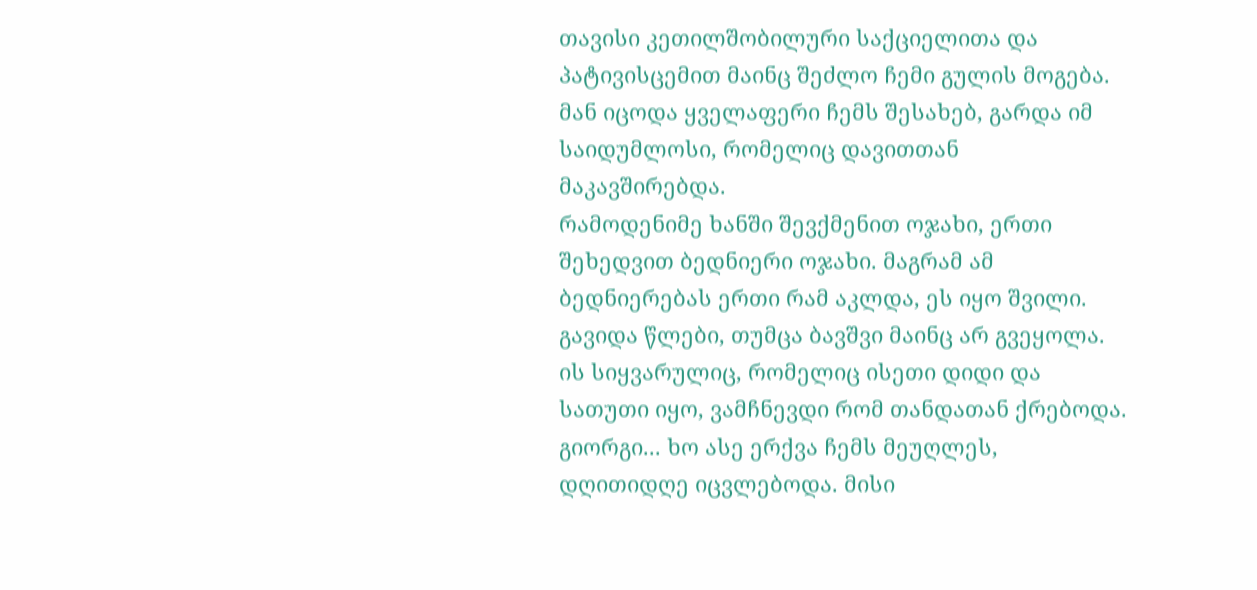თავისი კეთილშობილური საქციელითა და პატივისცემით მაინც შეძლო ჩემი გულის მოგება. მან იცოდა ყველაფერი ჩემს შესახებ, გარდა იმ საიდუმლოსი, რომელიც დავითთან მაკავშირებდა.
რამოდენიმე ხანში შევქმენით ოჯახი, ერთი შეხედვით ბედნიერი ოჯახი. მაგრამ ამ ბედნიერებას ერთი რამ აკლდა, ეს იყო შვილი. გავიდა წლები, თუმცა ბავშვი მაინც არ გვეყოლა. ის სიყვარულიც, რომელიც ისეთი დიდი და სათუთი იყო, ვამჩნევდი რომ თანდათან ქრებოდა. გიორგი... ხო ასე ერქვა ჩემს მეუღლეს, დღითიდღე იცვლებოდა. მისი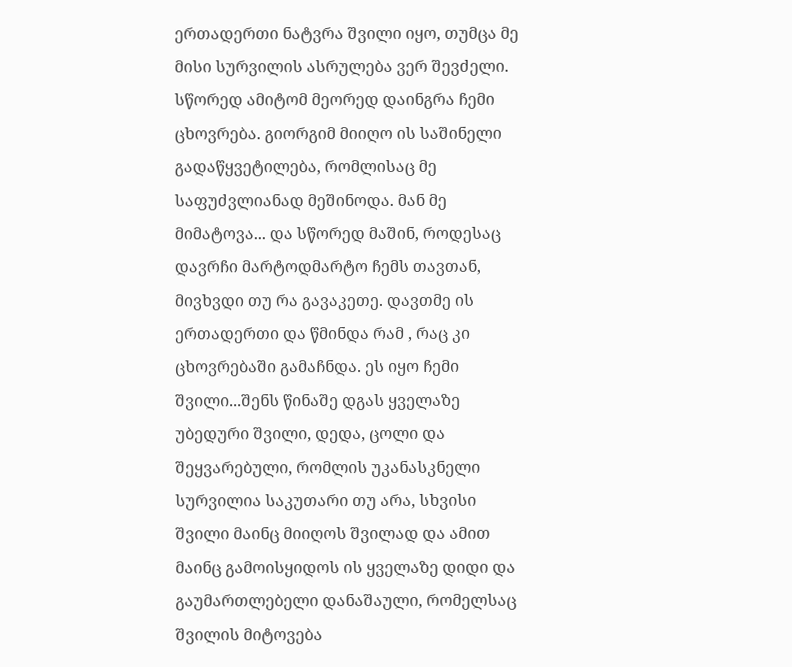ერთადერთი ნატვრა შვილი იყო, თუმცა მე მისი სურვილის ასრულება ვერ შევძელი. სწორედ ამიტომ მეორედ დაინგრა ჩემი ცხოვრება. გიორგიმ მიიღო ის საშინელი გადაწყვეტილება, რომლისაც მე საფუძვლიანად მეშინოდა. მან მე მიმატოვა... და სწორედ მაშინ, როდესაც დავრჩი მარტოდმარტო ჩემს თავთან, მივხვდი თუ რა გავაკეთე. დავთმე ის ერთადერთი და წმინდა რამ , რაც კი ცხოვრებაში გამაჩნდა. ეს იყო ჩემი შვილი...შენს წინაშე დგას ყველაზე უბედური შვილი, დედა, ცოლი და შეყვარებული, რომლის უკანასკნელი სურვილია საკუთარი თუ არა, სხვისი შვილი მაინც მიიღოს შვილად და ამით მაინც გამოისყიდოს ის ყველაზე დიდი და გაუმართლებელი დანაშაული, რომელსაც შვილის მიტოვება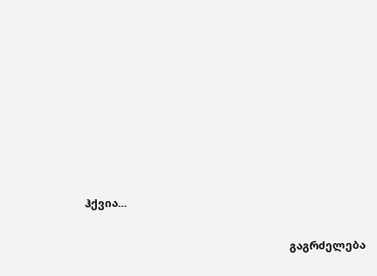ჰქვია...


                                                                    გაგრძელება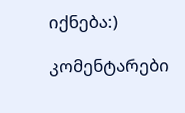იქნება:)

კომენტარები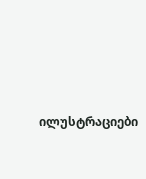ილუსტრაციები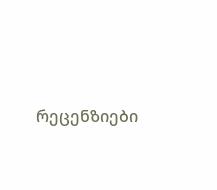რეცენზიები